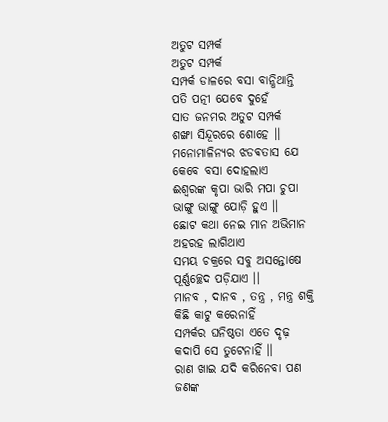ଅତୁଟ ସମ୍ପର୍କ
ଅତୁଟ ସମ୍ପର୍କ
ସମ୍ପର୍କ ଡାଳରେ ବସା ବାନ୍ଧିଥାନ୍ତି
ପତି ପତ୍ନୀ ଯେବେ ଦୁହେଁ
ସାତ ଜନମର ଅତୁଟ ସମ୍ପର୍କ
ଶଙ୍ଖା ସିନ୍ଦୂରରେ ଶୋହେ ।।
ମନୋମାଳିନ୍ୟର ଝଡଵତାସ ଯେ
କେବେ ବସା ଦୋହଲାଏ
ଈଶ୍ୱରଙ୍କ କୃପା ଭାରି ମପା ଚୁପା
ଭାଙ୍ଗୁ ଭାଙ୍ଗୁ ଯୋଡ଼ି ହୁଏ ।।
ଛୋଟ କଥା ନେଇ ମାନ ଅଭିମାନ
ଅହରହ ଲାଗିଥାଏ
ସମୟ ଚକ୍ରରେ ସବୁ ଅସନ୍ତୋଷେ
ପୂର୍ଣ୍ଣଚ୍ଛେଦ ପଡ଼ିଯାଏ ।।
ମାନବ , ଦାନବ , ତନ୍ତ୍ର , ମନ୍ତ୍ର ଶକ୍ତି
କିଛି କାଟୁ କରେନାହିଁ
ସମ୍ପର୍କର ଘନିଷ୍ଠତା ଏତେ ଦୃଢ଼
କଦାପି ସେ ତୁଟେନାହିଁ ।।
ରାଣ ଖାଇ ଯଦି କରିନେବା ପଣ
ଜଣଙ୍କ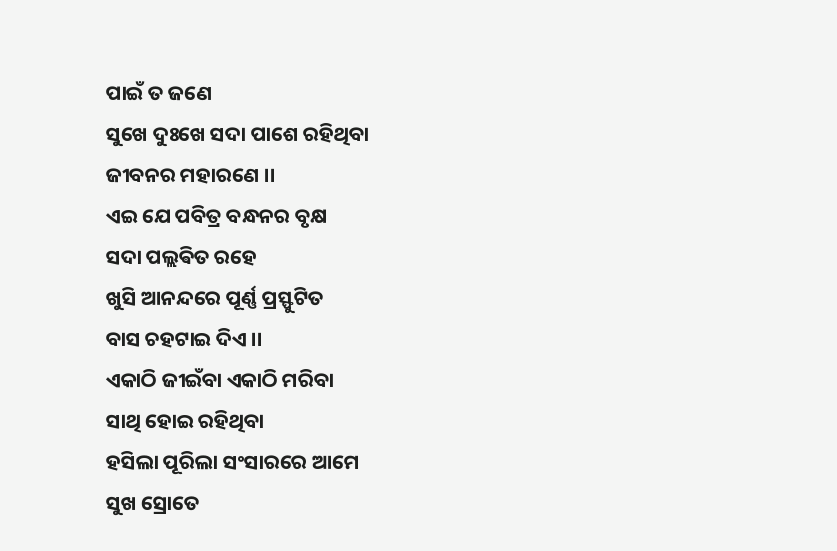ପାଇଁ ତ ଜଣେ
ସୁଖେ ଦୁଃଖେ ସଦା ପାଶେ ରହିଥିବା
ଜୀବନର ମହାରଣେ ।।
ଏଇ ଯେ ପବିତ୍ର ବନ୍ଧନର ବୃକ୍ଷ
ସଦା ପଲ୍ଲଵିତ ରହେ
ଖୁସି ଆନନ୍ଦରେ ପୂର୍ଣ୍ଣ ପ୍ରସ୍ଫୁଟିତ
ବାସ ଚହଟାଇ ଦିଏ ।।
ଏକାଠି ଜୀଇଁବା ଏକାଠି ମରିବା
ସାଥି ହୋଇ ରହିଥିବା
ହସିଲା ପୂରିଲା ସଂସାରରେ ଆମେ
ସୁଖ ସ୍ରୋତେ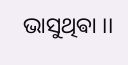ଭାସୁଥିଵା ।।